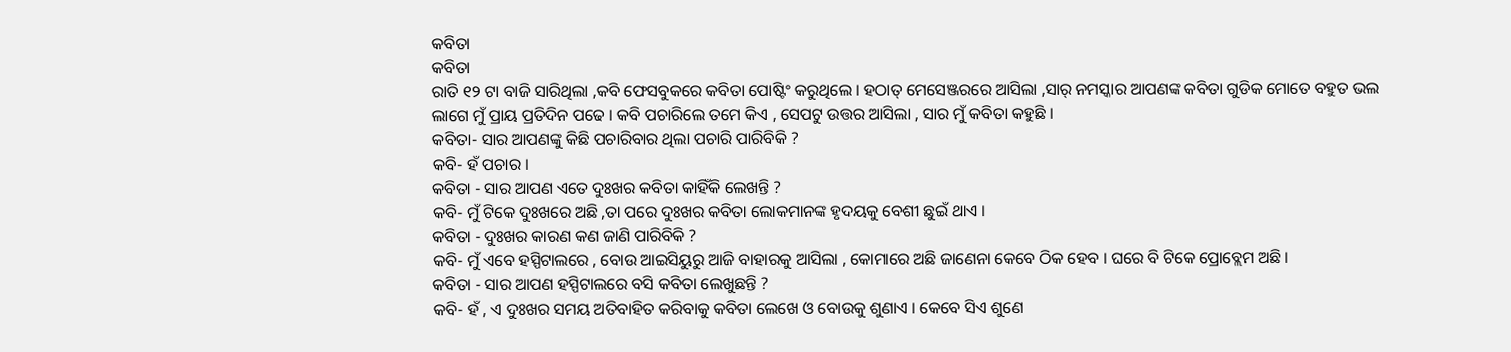କବିତା
କବିତା
ରାତି ୧୨ ଟା ବାଜି ସାରିଥିଲା ,କବି ଫେସବୁକରେ କବିତା ପୋଷ୍ଟିଂ କରୁଥିଲେ । ହଠାତ୍ ମେସେଞ୍ଜରରେ ଆସିଲା ,ସାର୍ ନମସ୍କାର ଆପଣଙ୍କ କବିତା ଗୁଡିକ ମୋତେ ବହୁତ ଭଲ ଲାଗେ ମୁଁ ପ୍ରାୟ ପ୍ରତିଦିନ ପଢେ । କବି ପଚାରିଲେ ତମେ କିଏ , ସେପଟୁ ଉତ୍ତର ଆସିଲା , ସାର ମୁଁ କବିତା କହୁଛି ।
କବିତା- ସାର ଆପଣଙ୍କୁ କିଛି ପଚାରିବାର ଥିଲା ପଚାରି ପାରିବିକି ?
କବି- ହଁ ପଚାର ।
କବିତା - ସାର ଆପଣ ଏତେ ଦୁଃଖର କବିତା କାହିଁକି ଲେଖନ୍ତି ?
କବି- ମୁଁ ଟିକେ ଦୁଃଖରେ ଅଛି ,ତା ପରେ ଦୁଃଖର କବିତା ଲୋକମାନଙ୍କ ହୃଦୟକୁ ବେଶୀ ଛୁଇଁ ଥାଏ ।
କବିତା - ଦୁଃଖର କାରଣ କଣ ଜାଣି ପାରିବିକି ?
କବି- ମୁଁ ଏବେ ହସ୍ପିଟାଲରେ , ବୋଉ ଆଇସିୟୁରୁ ଆଜି ବାହାରକୁ ଆସିଲା , କୋମାରେ ଅଛି ଜାଣେନା କେବେ ଠିକ ହେବ । ଘରେ ବି ଟିକେ ପ୍ରୋବ୍ଲେମ ଅଛି ।
କବିତା - ସାର ଆପଣ ହସ୍ପିଟାଲରେ ବସି କବିତା ଲେଖୁଛନ୍ତି ?
କବି- ହଁ , ଏ ଦୁଃଖର ସମୟ ଅତିବାହିତ କରିବାକୁ କବିତା ଲେଖେ ଓ ବୋଉକୁ ଶୁଣାଏ । କେବେ ସିଏ ଶୁଣେ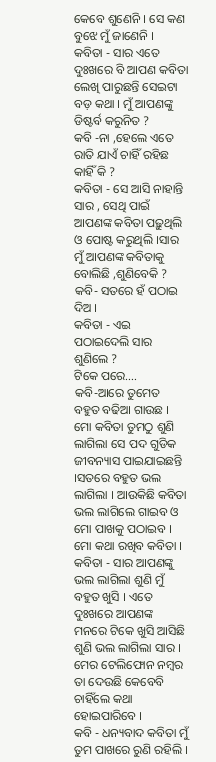କେବେ ଶୁଣେନି । ସେ କଣ ବୁଝେ ମୁଁ ଜାଣେନି ।
କବିତା - ସାର ଏତେ ଦୁଃଖରେ ବି ଆପଣ କବିତା ଲେଖି ପାରୁଛନ୍ତି ସେଇଟା ବଡ଼ କଥା । ମୁଁ ଆପଣଙ୍କୁ ଡିଷ୍ଟର୍ବ କରୁନିତ ?
କବି -ନା ,ହେଲେ ଏତେ ରାତି ଯାଏଁ ଚାହିଁ ରହିଛ କାହିଁ କି ?
କବିତା - ସେ ଆସି ନାହାନ୍ତି ସାର , ସେଥି ପାଇଁ ଆପଣଙ୍କ କବିତା ପଢ଼ୁଥିଲି ଓ ପୋଷ୍ଟ କରୁଥିଲି ।ସାର ମୁଁ ଆପଣଙ୍କ କବିତାକୁ ବୋଲିଛି ,ଶୁଣିବେକି ?
କବି- ସତରେ ହଁ ପଠାଇ ଦିଅ ।
କବିତା - ଏଇ ପଠାଇଦେଲି ସାର ଶୁଣିଲେ ?
ଟିକେ ପରେ….
କବି-ଆରେ ତୁମେତ ବହୁତ ବଢିଆ ଗାଉଛ । ମୋ କବିତା ତୁମଠୁ ଶୁଣି ଲାଗିଲା ସେ ପଦ ଗୁଡିକ ଜୀବନ୍ୟାସ ପାଇଯାଇଛନ୍ତି ।ସତରେ ବହୁତ ଭଲ ଲାଗିଲା । ଆଉକିଛି କବିତା ଭଲ ଲାଗିଲେ ଗାଇବ ଓ ମୋ ପାଖକୁ ପଠାଇବ । ମୋ କଥା ରଖିବ କବିତା ।
କବିତା - ସାର ଆପଣଙ୍କୁ ଭଲ ଲାଗିଲା ଶୁଣି ମୁଁ ବହୁତ ଖୁସି । ଏତେ ଦୁଃଖରେ ଆପଣଙ୍କ ମନରେ ଟିକେ ଖୁସି ଆସିଛି ଶୁଣି ଭଲ ଲାଗିଲା ସାର । ମେର ଟେଲିଫୋନ ନମ୍ବର ତା ଦେଉଛି କେବେବି ଚାହିଁଲେ କଥା ହୋଇପାରିବେ ।
କବି - ଧନ୍ୟବାଦ କବିତା ମୁଁ ତୁମ ପାଖରେ ରୁଣି ରହିଲି ।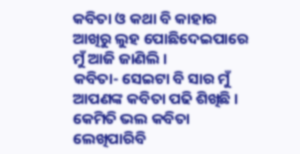କବିତା ଓ କଥା ବି କାହାର ଆଖିରୁ ଲୁହ ପୋଛିଦେଇପାରେ ମୁଁ ଆଜି ଜାଣିଲି ।
କବିତା- ସେଇଟା ବି ସାର ମୁଁ ଆପଣଙ୍କ କବିତା ପଢି ଶିଖିଛି । କେମିତି ଭଲ କବିତା ଲେଖିପାରିବି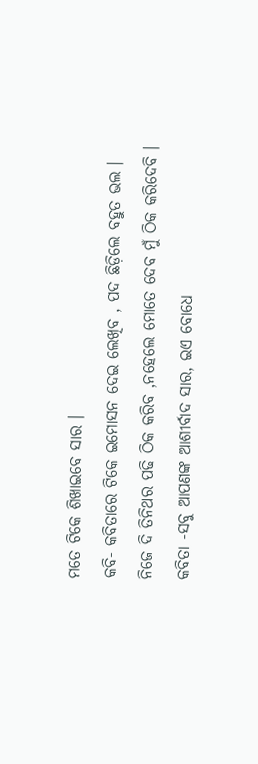ମତେ ଟିକେ ଶିଖାଇବେ ସାର ।
କବି- କବିତାରେ ଟିକେ ଇମୋସନ ଦେଇ ଲେଖିବ , ପଦ ଛିଡ଼ିଲେ ବହୁତ ଭଲ । ନିଜେ ଦି ତିନିଥର ପଢି ଠିକ କରିବ ,ନହେଲେ ମୋତେ ଦେବ ମୁଁ ଠିକ କରିଦେବି ।
କବିତା -ସବୁ ଆପଣଙ୍କ ଆଶୀର୍ବାଦ ସାର, ଇଏ ବୋଧେ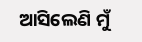ଆସିଲେଣି ମୁଁ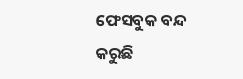ଫେସବୁକ ବନ୍ଦ କରୁଛି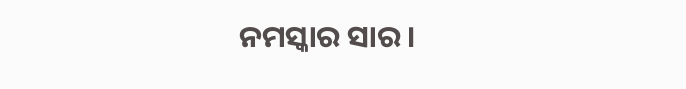ନମସ୍କାର ସାର ।